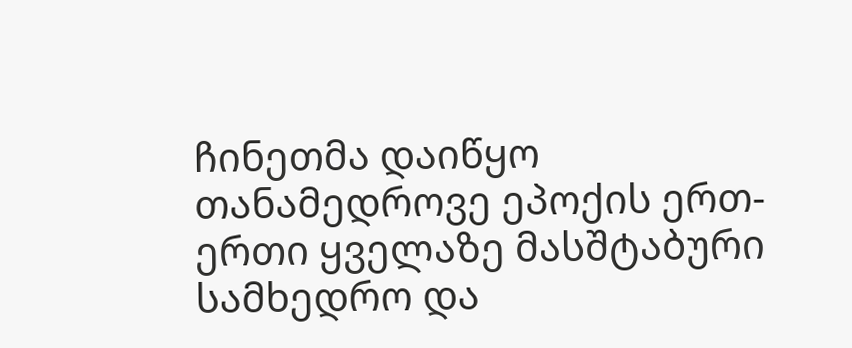ჩინეთმა დაიწყო თანამედროვე ეპოქის ერთ-ერთი ყველაზე მასშტაბური სამხედრო და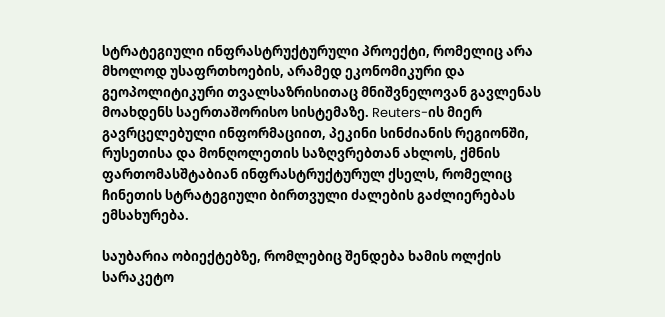სტრატეგიული ინფრასტრუქტურული პროექტი, რომელიც არა მხოლოდ უსაფრთხოების, არამედ ეკონომიკური და გეოპოლიტიკური თვალსაზრისითაც მნიშვნელოვან გავლენას მოახდენს საერთაშორისო სისტემაზე. Reuters-ის მიერ გავრცელებული ინფორმაციით, პეკინი სინძიანის რეგიონში, რუსეთისა და მონღოლეთის საზღვრებთან ახლოს, ქმნის ფართომასშტაბიან ინფრასტრუქტურულ ქსელს, რომელიც ჩინეთის სტრატეგიული ბირთვული ძალების გაძლიერებას ემსახურება.

საუბარია ობიექტებზე, რომლებიც შენდება ხამის ოლქის სარაკეტო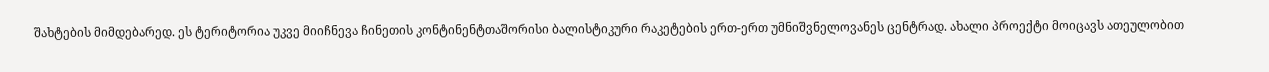შახტების მიმდებარედ. ეს ტერიტორია უკვე მიიჩნევა ჩინეთის კონტინენტთაშორისი ბალისტიკური რაკეტების ერთ-ერთ უმნიშვნელოვანეს ცენტრად. ახალი პროექტი მოიცავს ათეულობით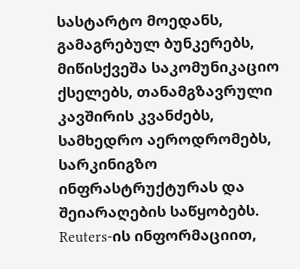სასტარტო მოედანს, გამაგრებულ ბუნკერებს, მიწისქვეშა საკომუნიკაციო ქსელებს, თანამგზავრული კავშირის კვანძებს, სამხედრო აეროდრომებს, სარკინიგზო ინფრასტრუქტურას და შეიარაღების საწყობებს. Reuters-ის ინფორმაციით,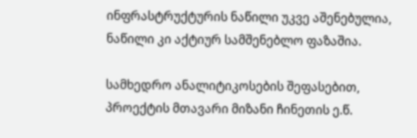ინფრასტრუქტურის ნაწილი უკვე აშენებულია, ნაწილი კი აქტიურ სამშენებლო ფაზაშია.

სამხედრო ანალიტიკოსების შეფასებით, პროექტის მთავარი მიზანი ჩინეთის ე.წ.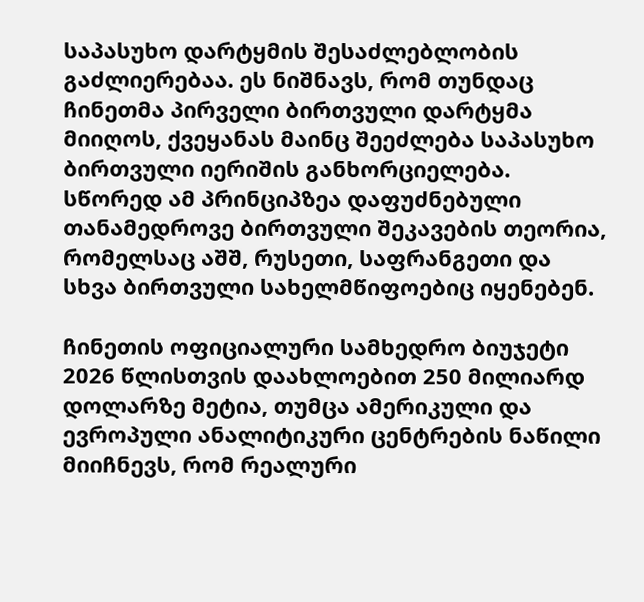საპასუხო დარტყმის შესაძლებლობის გაძლიერებაა. ეს ნიშნავს, რომ თუნდაც ჩინეთმა პირველი ბირთვული დარტყმა მიიღოს, ქვეყანას მაინც შეეძლება საპასუხო ბირთვული იერიშის განხორციელება. სწორედ ამ პრინციპზეა დაფუძნებული თანამედროვე ბირთვული შეკავების თეორია, რომელსაც აშშ, რუსეთი, საფრანგეთი და სხვა ბირთვული სახელმწიფოებიც იყენებენ.

ჩინეთის ოფიციალური სამხედრო ბიუჯეტი 2026 წლისთვის დაახლოებით 250 მილიარდ დოლარზე მეტია, თუმცა ამერიკული და ევროპული ანალიტიკური ცენტრების ნაწილი მიიჩნევს, რომ რეალური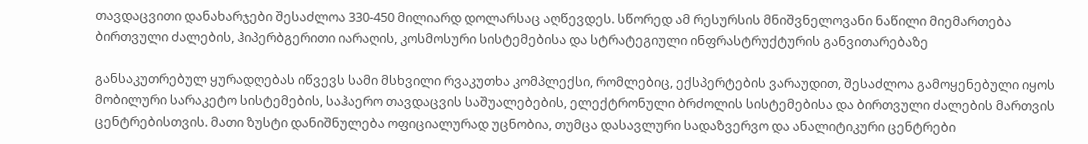თავდაცვითი დანახარჯები შესაძლოა 330-450 მილიარდ დოლარსაც აღწევდეს. სწორედ ამ რესურსის მნიშვნელოვანი ნაწილი მიემართება ბირთვული ძალების, ჰიპერბგერითი იარაღის, კოსმოსური სისტემებისა და სტრატეგიული ინფრასტრუქტურის განვითარებაზე

განსაკუთრებულ ყურადღებას იწვევს სამი მსხვილი რვაკუთხა კომპლექსი, რომლებიც, ექსპერტების ვარაუდით, შესაძლოა გამოყენებული იყოს მობილური სარაკეტო სისტემების, საჰაერო თავდაცვის საშუალებების, ელექტრონული ბრძოლის სისტემებისა და ბირთვული ძალების მართვის ცენტრებისთვის. მათი ზუსტი დანიშნულება ოფიციალურად უცნობია, თუმცა დასავლური სადაზვერვო და ანალიტიკური ცენტრები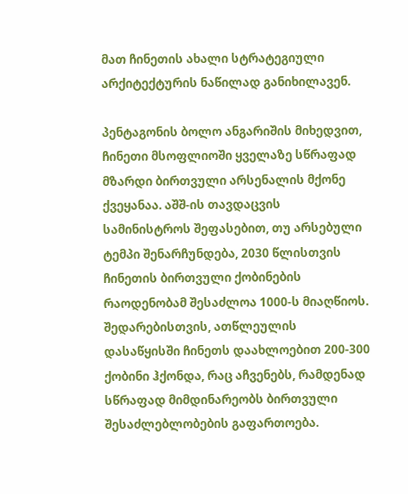მათ ჩინეთის ახალი სტრატეგიული არქიტექტურის ნაწილად განიხილავენ.

პენტაგონის ბოლო ანგარიშის მიხედვით, ჩინეთი მსოფლიოში ყველაზე სწრაფად მზარდი ბირთვული არსენალის მქონე ქვეყანაა. აშშ-ის თავდაცვის სამინისტროს შეფასებით, თუ არსებული ტემპი შენარჩუნდება, 2030 წლისთვის ჩინეთის ბირთვული ქობინების რაოდენობამ შესაძლოა 1000-ს მიაღწიოს. შედარებისთვის, ათწლეულის დასაწყისში ჩინეთს დაახლოებით 200-300 ქობინი ჰქონდა, რაც აჩვენებს, რამდენად სწრაფად მიმდინარეობს ბირთვული შესაძლებლობების გაფართოება.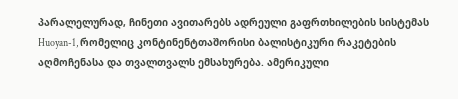პარალელურად, ჩინეთი ავითარებს ადრეული გაფრთხილების სისტემას Huoyan-1, რომელიც კონტინენტთაშორისი ბალისტიკური რაკეტების აღმოჩენასა და თვალთვალს ემსახურება. ამერიკული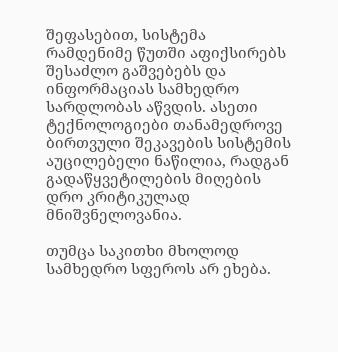შეფასებით, სისტემა რამდენიმე წუთში აფიქსირებს შესაძლო გაშვებებს და ინფორმაციას სამხედრო სარდლობას აწვდის. ასეთი ტექნოლოგიები თანამედროვე ბირთვული შეკავების სისტემის აუცილებელი ნაწილია, რადგან გადაწყვეტილების მიღების დრო კრიტიკულად მნიშვნელოვანია.

თუმცა საკითხი მხოლოდ სამხედრო სფეროს არ ეხება.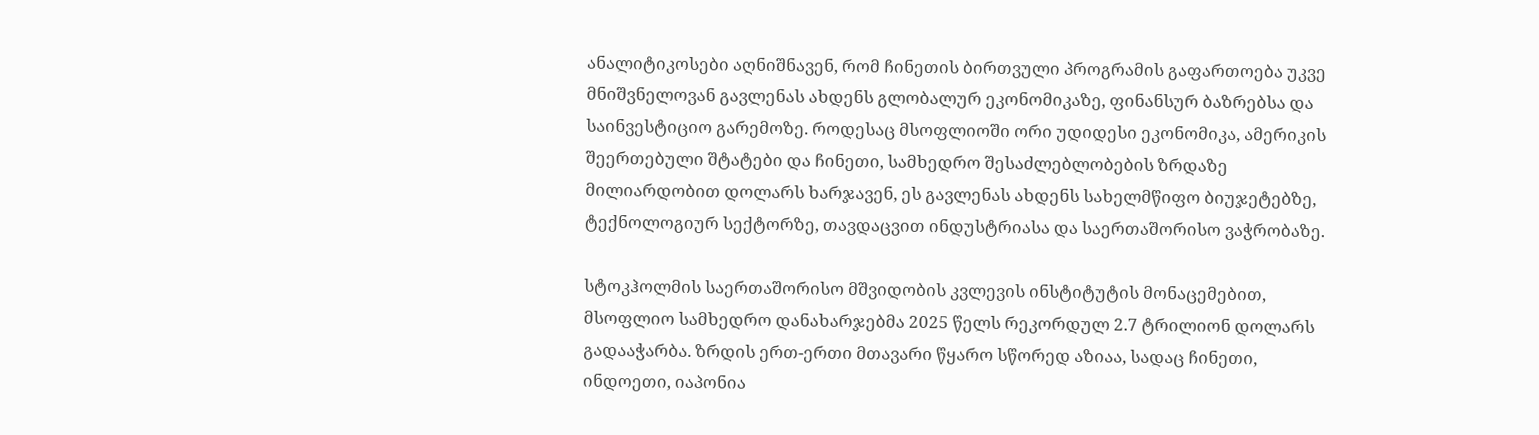ანალიტიკოსები აღნიშნავენ, რომ ჩინეთის ბირთვული პროგრამის გაფართოება უკვე მნიშვნელოვან გავლენას ახდენს გლობალურ ეკონომიკაზე, ფინანსურ ბაზრებსა და საინვესტიციო გარემოზე. როდესაც მსოფლიოში ორი უდიდესი ეკონომიკა, ამერიკის შეერთებული შტატები და ჩინეთი, სამხედრო შესაძლებლობების ზრდაზე მილიარდობით დოლარს ხარჯავენ, ეს გავლენას ახდენს სახელმწიფო ბიუჯეტებზე, ტექნოლოგიურ სექტორზე, თავდაცვით ინდუსტრიასა და საერთაშორისო ვაჭრობაზე.

სტოკჰოლმის საერთაშორისო მშვიდობის კვლევის ინსტიტუტის მონაცემებით, მსოფლიო სამხედრო დანახარჯებმა 2025 წელს რეკორდულ 2.7 ტრილიონ დოლარს გადააჭარბა. ზრდის ერთ-ერთი მთავარი წყარო სწორედ აზიაა, სადაც ჩინეთი, ინდოეთი, იაპონია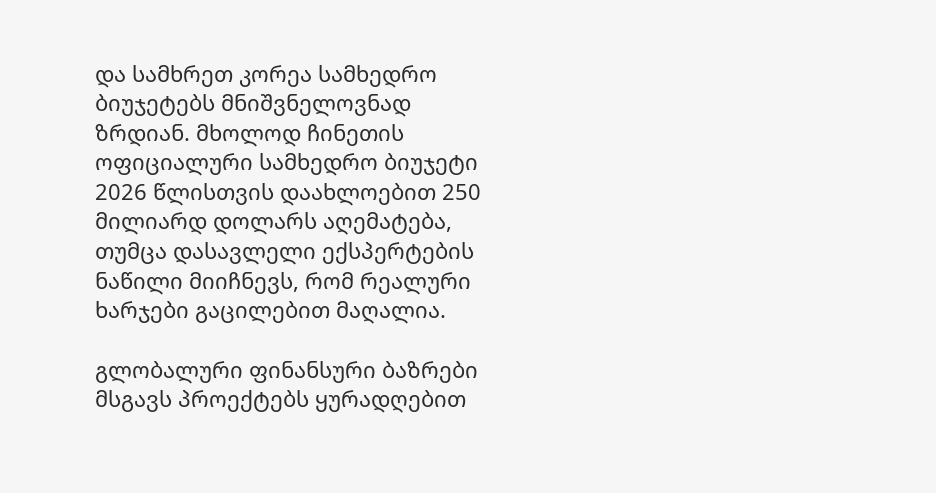და სამხრეთ კორეა სამხედრო ბიუჯეტებს მნიშვნელოვნად ზრდიან. მხოლოდ ჩინეთის ოფიციალური სამხედრო ბიუჯეტი 2026 წლისთვის დაახლოებით 250 მილიარდ დოლარს აღემატება, თუმცა დასავლელი ექსპერტების ნაწილი მიიჩნევს, რომ რეალური ხარჯები გაცილებით მაღალია.

გლობალური ფინანსური ბაზრები მსგავს პროექტებს ყურადღებით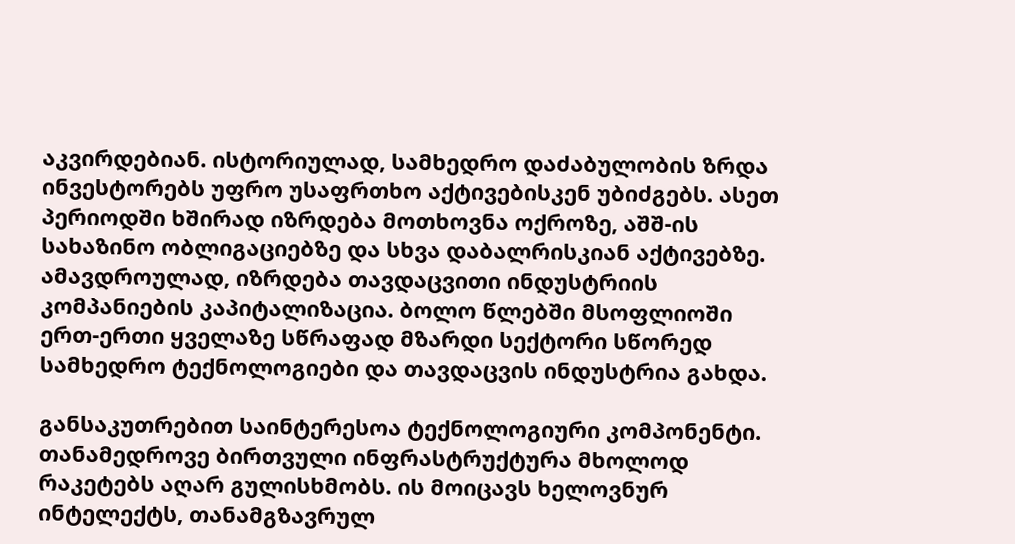აკვირდებიან. ისტორიულად, სამხედრო დაძაბულობის ზრდა ინვესტორებს უფრო უსაფრთხო აქტივებისკენ უბიძგებს. ასეთ პერიოდში ხშირად იზრდება მოთხოვნა ოქროზე, აშშ-ის სახაზინო ობლიგაციებზე და სხვა დაბალრისკიან აქტივებზე. ამავდროულად, იზრდება თავდაცვითი ინდუსტრიის კომპანიების კაპიტალიზაცია. ბოლო წლებში მსოფლიოში ერთ-ერთი ყველაზე სწრაფად მზარდი სექტორი სწორედ სამხედრო ტექნოლოგიები და თავდაცვის ინდუსტრია გახდა.

განსაკუთრებით საინტერესოა ტექნოლოგიური კომპონენტი. თანამედროვე ბირთვული ინფრასტრუქტურა მხოლოდ რაკეტებს აღარ გულისხმობს. ის მოიცავს ხელოვნურ ინტელექტს, თანამგზავრულ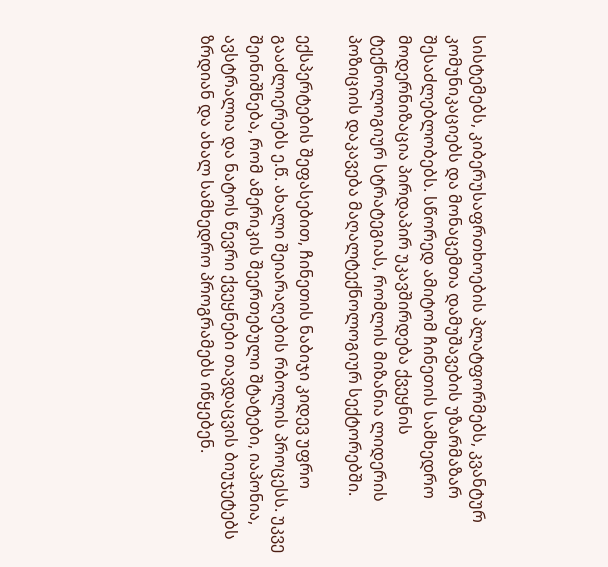სისტემებს, კიბერუსაფრთხოების პლატფორმებს, კვანტურ კომუნიკაციებს და მონაცემთა დამუშავების უზარმაზარ შესაძლებლობებს. სწორედ ამიტომ ჩინეთის სამხედრო მოდერნიზაცია პირდაპირ უკავშირდება ქვეყნის ტექნოლოგიურ სტრატეგიას, რომლის მიზანია ლიდერის პოზიციის დაკავება მაღალტექნოლოგიურ სექტორებში.

ექსპერტების შეფასებით, ჩინეთის ნაბიჯი კიდევ უფრო გააძლიერებს ე.წ. ახალი შეიარაღების რბოლის პროცესს. უკვე შეინიშნება, რომ ამერიკის შეერთებული შტატები, იაპონია, ავსტრალია და ნატოს წევრი ქვეყნები თავდაცვის ბიუჯეტებს ზრდიან და ახალ სამხედრო პროგრამებს იწყებენ.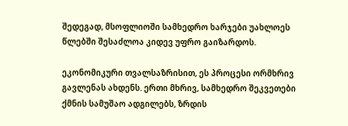შედეგად, მსოფლიოში სამხედრო ხარჯები უახლოეს წლებში შესაძლოა კიდევ უფრო გაიზარდოს.

ეკონომიკური თვალსაზრისით, ეს პროცესი ორმხრივ გავლენას ახდენს. ერთი მხრივ, სამხედრო შეკვეთები ქმნის სამუშაო ადგილებს, ზრდის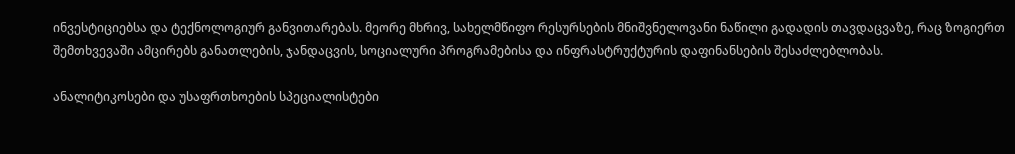ინვესტიციებსა და ტექნოლოგიურ განვითარებას. მეორე მხრივ, სახელმწიფო რესურსების მნიშვნელოვანი ნაწილი გადადის თავდაცვაზე, რაც ზოგიერთ შემთხვევაში ამცირებს განათლების, ჯანდაცვის, სოციალური პროგრამებისა და ინფრასტრუქტურის დაფინანსების შესაძლებლობას.

ანალიტიკოსები და უსაფრთხოების სპეციალისტები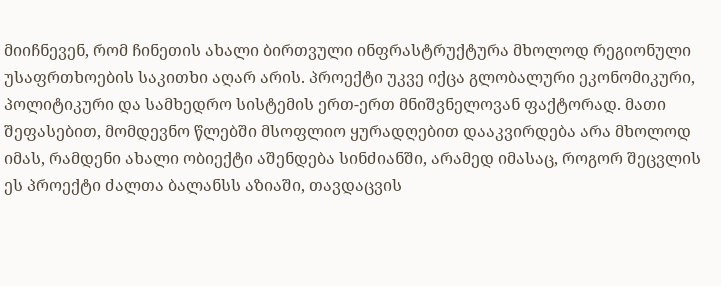მიიჩნევენ, რომ ჩინეთის ახალი ბირთვული ინფრასტრუქტურა მხოლოდ რეგიონული უსაფრთხოების საკითხი აღარ არის. პროექტი უკვე იქცა გლობალური ეკონომიკური, პოლიტიკური და სამხედრო სისტემის ერთ-ერთ მნიშვნელოვან ფაქტორად. მათი შეფასებით, მომდევნო წლებში მსოფლიო ყურადღებით დააკვირდება არა მხოლოდ იმას, რამდენი ახალი ობიექტი აშენდება სინძიანში, არამედ იმასაც, როგორ შეცვლის ეს პროექტი ძალთა ბალანსს აზიაში, თავდაცვის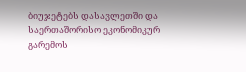ბიუჯეტებს დასავლეთში და საერთაშორისო ეკონომიკურ გარემოს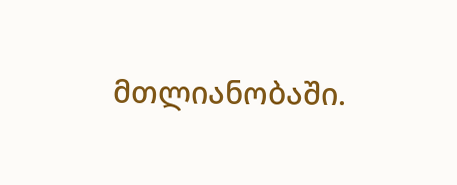მთლიანობაში.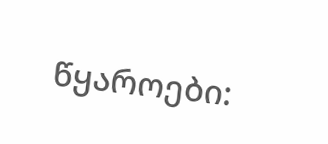წყაროები: